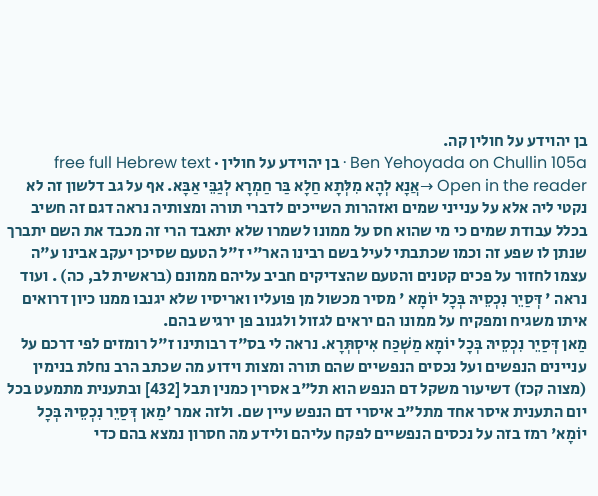בן יהוידע על חולין קה.
Ben Yehoyada on Chullin 105a · בן יהוידע על חולין · free full Hebrew text
Open in the reader →אֲנָא לְהָא מִלְּתָא חַלָא בַּר חַמְרָא לְגַבֵּי אַבָּא. אף על גב דלשון זה לא נקטי ליה אלא על ענייני שמים ואזהרות השייכים לדברי תורה ומצותיה נראה דגם זה חשיב בכלל עבודת שמים כי מי שהוא חס על ממונו לשמרו שלא יתאבד הרי זה מכבד את השם יתברך שנתן לו שפע זה וכמו שכתבתי לעיל בשם רבינו האר"י ז"ל הטעם שסיכן יעקב אבינו ע"ה עצמו לחזור על פכים קטנים והטעם שהצדיקים חביב עליהם ממונם (בראשית לב, כה) . ועוד נראה ' דְּסַיֵר נִכְסֵיהּ בְּכָל יוֹמָא ' מסיר מכשול מן פועליו ואריסיו שלא יגנבו ממנו כיון דרואים איתו משגיח ומפקיח על ממונו הם יראים לגזול ולגנוב פן ירגיש בהם.
מַאן דְּסַיֵר נִכְסֵיהּ בְּכָל יוֹמָא מַשְׁכַּח אִיסְתְּרָא. נראה לי בס"ד רבותינו ז"ל רומזים לפי דרכם על עניינים הנפשים ועל נכסים הנפשיים שהם תורה ומצות וידוע מה שכתב הרב נחלת בנימין (מצוה קכז) דשיעור משקל דם הנפש הוא תל"ב אסרין כמנין תבל [432] ובתענית מתמעט בכל יום התענית איסר אחד מתל"ב איסרי דם הנפש עיין שם. ולזה אמר 'מַאן דְּסַיֵר נִכְסֵיהּ בְּכָל יוֹמָא' רמז בזה על נכסים הנפשיים לפקח עליהם ולידע מה חסרון נמצא בהם כדי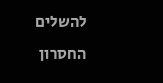להשלים החסרון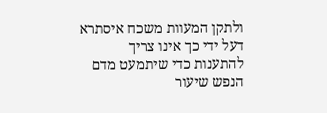ולתקן המעוות משכח איסתרא דעל ידי כך אינו צריך להתענות כדי שיתמעט מדם הנפש שיעור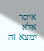איסר אלא ימצא זה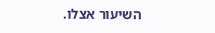השיעור אצלו.